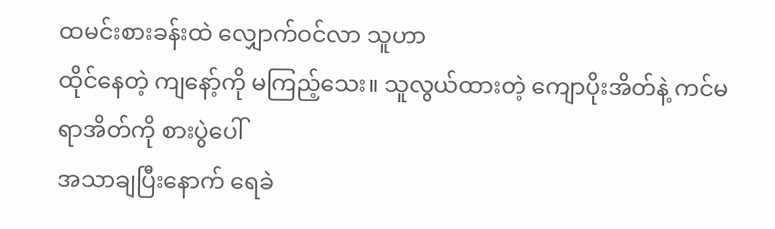ထမင်းစားခန်းထဲ လျှောက်ဝင်လာ သူဟာ
ထိုင်နေတဲ့ ကျနော့်ကို မကြည့်သေး။ သူလွယ်ထားတဲ့ ကျောပိုးအိတ်နဲ့ ကင်မရာအိတ်ကို စားပွဲပေါ်
အသာချပြီးနောက် ရေခဲ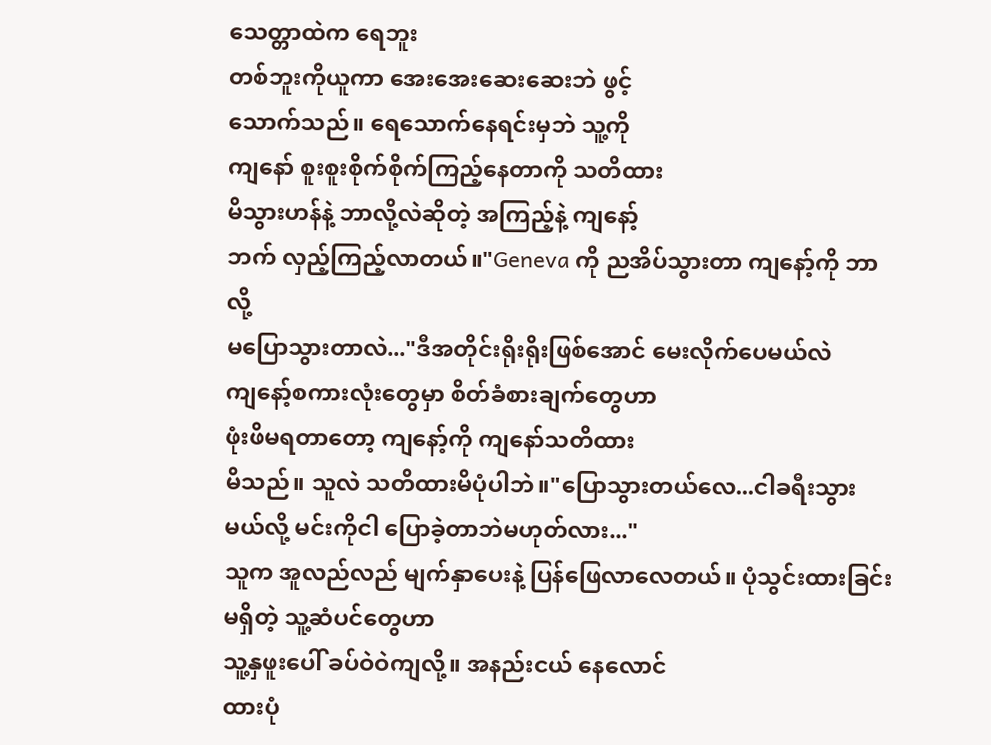သေတ္တာထဲက ရေဘူး
တစ်ဘူးကိုယူကာ အေးအေးဆေးဆေးဘဲ ဖွင့်
သောက်သည်။ ရေသောက်နေရင်းမှဘဲ သူ့ကို
ကျနော် စူးစူးစိုက်စိုက်ကြည့်နေတာကို သတိထား
မိသွားဟန်နဲ့ ဘာလို့လဲဆိုတဲ့ အကြည့်နဲ့ ကျနော့်
ဘက် လှည့်ကြည့်လာတယ်။"Geneva ကို ညအိပ်သွားတာ ကျနော့်ကို ဘာလို့
မပြောသွားတာလဲ..."ဒီအတိုင်းရိုးရိုးဖြစ်အောင် မေးလိုက်ပေမယ်လဲ
ကျနော့်စကားလုံးတွေမှာ စိတ်ခံစားချက်တွေဟာ
ဖုံးဖိမရတာတော့ ကျနော့်ကို ကျနော်သတိထား
မိသည်။ သူလဲ သတိထားမိပုံပါဘဲ။"ပြောသွားတယ်လေ...ငါခရီးသွားမယ်လို့ မင်းကိုငါ ပြောခဲ့တာဘဲမဟုတ်လား..."
သူက အူလည်လည် မျက်နှာပေးနဲ့ ပြန်ဖြေလာလေတယ်။ ပုံသွင်းထားခြင်း မရှိတဲ့ သူ့ဆံပင်တွေဟာ
သူ့နှဖူးပေါ် ခပ်ဝဲဝဲကျလို့။ အနည်းငယ် နေလောင်
ထားပုံ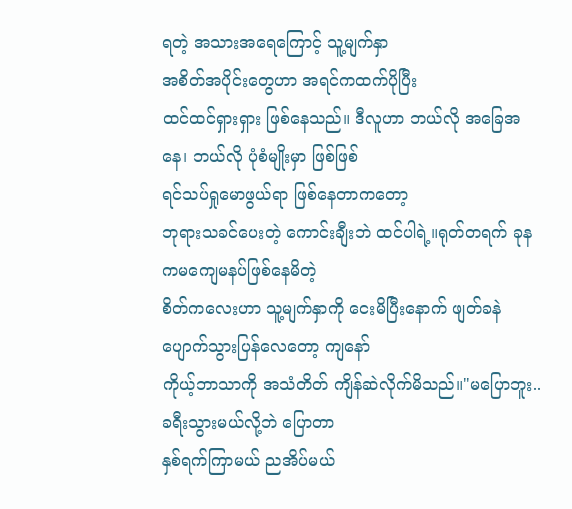ရတဲ့ အသားအရေကြောင့် သူ့မျက်နှာ
အစိတ်အပိုင်းတွေဟာ အရင်ကထက်ပိုပြီး
ထင်ထင်ရှားရှား ဖြစ်နေသည်။ ဒီလူဟာ ဘယ်လို အခြေအနေ၊ ဘယ်လို ပုံစံမျိုးမှာ ဖြစ်ဖြစ်
ရင်သပ်ရှုမောဖွယ်ရာ ဖြစ်နေတာကတော့
ဘုရားသခင်ပေးတဲ့ ကောင်းချီးဘဲ ထင်ပါရဲ့။ရုတ်တရက် ခုနကမကျေမနပ်ဖြစ်နေမိတဲ့
စိတ်ကလေးဟာ သူ့မျက်နှာကို ငေးမိပြီးနောက် ဖျတ်ခနဲပျောက်သွားပြန်လေတော့ ကျနော်
ကိုယ့်ဘာသာကို အသံတိတ် ကျိန်ဆဲလိုက်မိသည်။"မပြောဘူး..ခရီးသွားမယ်လို့ဘဲ ပြောတာ
နှစ်ရက်ကြာမယ် ညအိပ်မယ်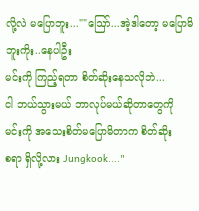လို့လဲ မပြောဘူး...""ဪ...အဲ့ဒါတော့ မပြောမိဘူးကိုး..နေပါဦး
မင်းကို ကြည့်ရတာ စိတ်ဆိုးနေသလိုဘဲ...
ငါ ဘယ်သွားမယ် ဘာလုပ်မယ်ဆိုတာတွေကို
မင်းကို အသေးစိတ်မပြောမိတာက စိတ်ဆိုး
စရာ ရှိလို့လား Jungkook...."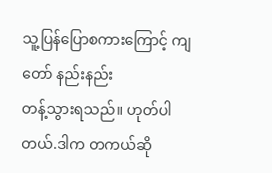သူ့ပြန်ပြောစကားကြောင့် ကျတော် နည်းနည်း
တန့်သွားရသည်။ ဟုတ်ပါတယ်.ဒါက တကယ်ဆို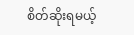စိတ်ဆိုးရမယ့်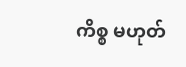ကိစ္စ မဟုတ်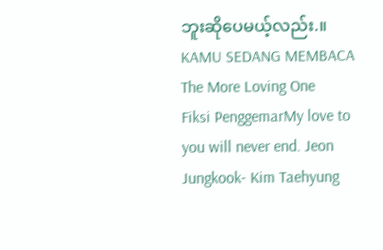ဘူးဆိုပေမယ့်လည်း.။
KAMU SEDANG MEMBACA
The More Loving One
Fiksi PenggemarMy love to you will never end. Jeon Jungkook- Kim Taehyung